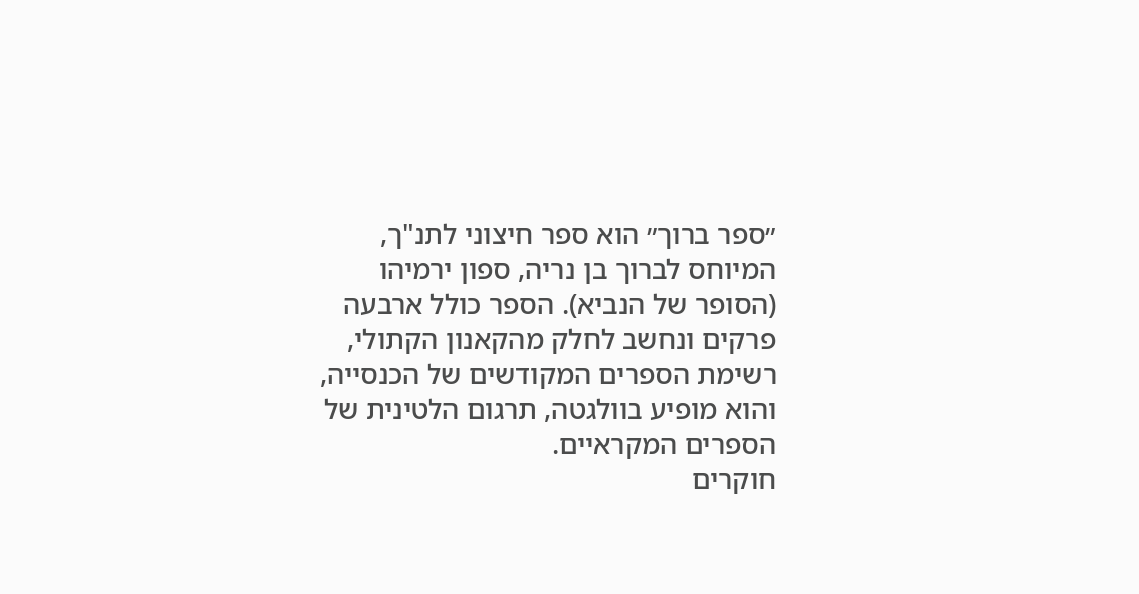״ספר ברוך״ הוא ספר חיצוני לתנ"ך, המיוחס לברוך בן נריה, ספון ירמיהו (הסופר של הנביא). הספר כולל ארבעה פרקים ונחשב לחלק מהקאנון הקתולי, רשימת הספרים המקודשים של הכנסייה, והוא מופיע בוולגטה, תרגום הלטינית של הספרים המקראיים.
חוקרים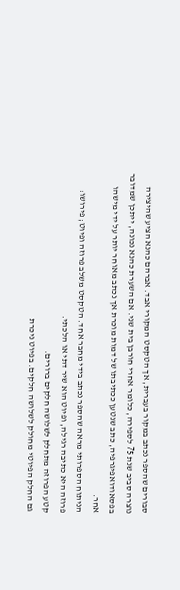סבורים שהספר נכתב במקור בעברית, אך הטקסט המקורי אבד. אברהם כהנא הציע שהיצירה נוצרה סביב שנת 75 לספירה, כלומר אחרי חורבן בית שני. אם השערת כהנא נכונה, ייתכן שמדובר בפסאודואפיגרפיה, כתב שנטען ככתיבתו של דמות מוכרת אך נכתב מאוחר יותר על ידי מישהו אחר.
הניתוח הספרותי מראה שהספר נכתב בידי מחבר אחד. הטקסט משלב פרוזה ופיוט; פירושו: פרוזה היא כתיבה רגילה, ופיוט הוא שיר דתי או הלכתי.
קטע הפרוזה מתחלק לשלושה חלקים ברורים.
גם החלק הפיוטי מחולק לשלושה חלקים. בפיוט ניכרת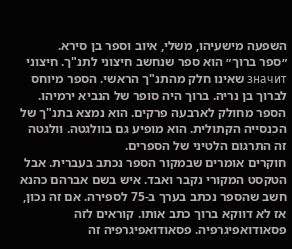השפעה מישעיהו, משלי, איוב וספר בן סירא.
״ספר ברוך״ הוא ספר שנחשב חיצוני לתנ"ך. חיצוני значит שאינו חלק מהתנ"ך הראשי. הספר מיוחס לברוך בן נריה. ברוך היה סופר של הנביא ירמיהו. הספר מחולק לארבעה פרקים. הוא נמצא בתנ"ך של הכנסייה הקתולית. הוא מופיע גם בוולגטה. וולגטה זה התרגום הלטיני של הספרים.
חוקרים אומרים שבמקור הספר נכתב בעברית. אבל הטקסט המקורי נקבר ואבד. איש בשם אברהם כהנא חשב שהספר נכתב בערך ב-75 לספירה. אם זה נכון, אז לא דווקא ברוך כתב אותו. קוראים לזה פסאודואפיגרפיה. פסאודואפיגרפיה זה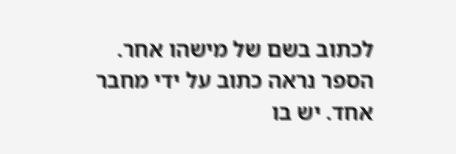לכתוב בשם של מישהו אחר.
הספר נראה כתוב על ידי מחבר אחד. יש בו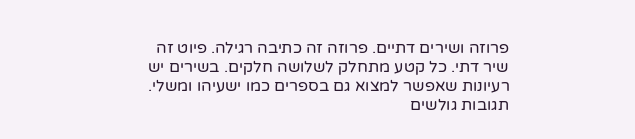פרוזה ושירים דתיים. פרוזה זה כתיבה רגילה. פיוט זה שיר דתי. כל קטע מתחלק לשלושה חלקים. בשירים יש רעיונות שאפשר למצוא גם בספרים כמו ישעיהו ומשלי.
תגובות גולשים